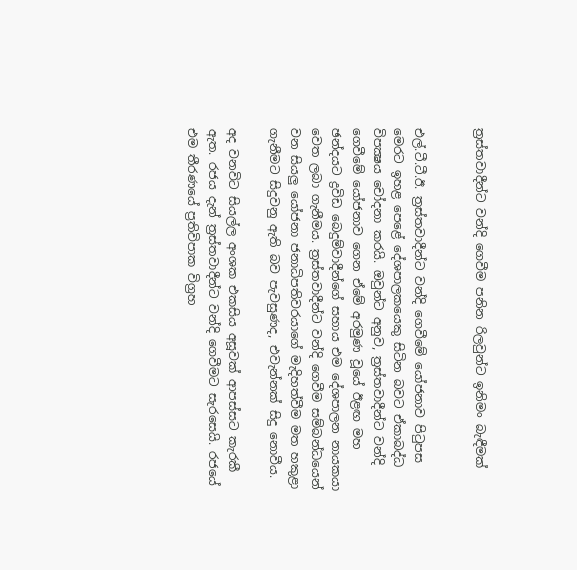ත්‍රස්තවාදීන්ට වන්දි ගෙවීම පනින රිලවුන්ට ඉනිමං බැඳීමක්


එල්.ටී.ටී.ඊ. ත්‍රස්තවාදීන්ට වන්දි ගෙවීමේ යෝජනාව පිටුපස මෙරට ඉහළ පෙළේ දේශපාලකයෙකු සිටින බවට ඒකාබද්ධ විපක්‍ෂය චෝදනා කරයි. ඔවුන්ට අනුව, ත්‍රස්තවාදීන්ට වන්දි ගෙවීමේ යෝජනාව ගෙන ඒමේ අරමුණ වූයේ ඊළඟ මහ ඡන්දයට ද්‍රවිඩ බෙදුම්වාදීන්ගේ සහාය එම දේශපාලන නායකයා වෙත ලබා ගැනීමය. ත්‍රස්තවාදීන්ට වන්දි ගෙවීම සම්බන්ධයෙන් වන සියලු යෝජනා ජනාධිපතිවරයාගේ මැදිහත්වීම මත හකුළා ගැනීමට සිදුවනු ඇති බව පැවසුණද, එවැන්නක් සිදු නොවීය.

අද වනවිට සියල්ල අංශක එකසිය අසූවක් ආපස්සට කැරකී ඇත. රජය දැන් ත්‍රස්තවාදීන්ට වන්දි ගෙවීමට සැරසෙයි. රජයේ එම තීරණයේ ප්‍රතිවිපාක විග්‍රහ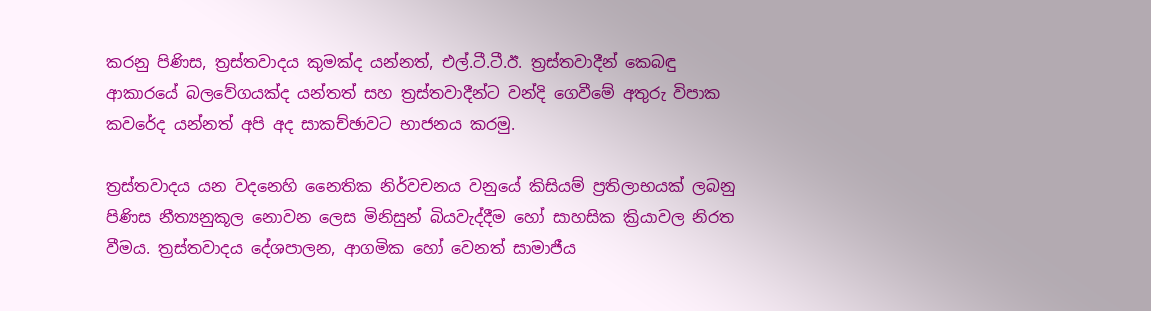කරනු පිණිස, ත්‍රස්තවාදය කුමක්ද යන්නත්, එල්.ටී.ටී.ඊ. ත්‍රස්තවාදීන් කෙබඳු ආකාරයේ බලවේගයක්ද යන්තත් සහ ත්‍රස්තවාදීන්ට වන්දි ගෙවීමේ අතුරු විපාක කවරේද යන්නත් අපි අද සාකච්ඡාවට භාජනය කරමු.

ත්‍රස්තවාදය යන වදනෙහි නෛතික නිර්වචනය වනුයේ කිසියම් ප්‍රතිලාභයක් ලබනු පිණිස නීත්‍යනුකූල නොවන ලෙස මිනිසුන් බියවැද්දීම හෝ සාහසික ක්‍රියාවල නිරත වීමය. ත්‍රස්තවාදය දේශපාලන, ආගමික හෝ වෙනත් සාමාජීය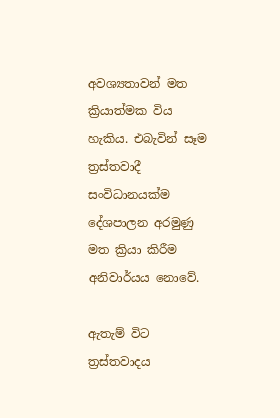අවශ්‍යතාවන් මත ක්‍රියාත්මක විය හැකිය. එබැවින් සෑම ත්‍රස්තවාදී සංවිධානයක්ම දේශපාලන අරමුණු මත ක්‍රියා කිරීම අනිවාර්යය නොවේ.

ඇතැම් විට ත්‍රස්තවාදය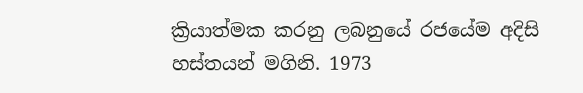ක්‍රියාත්මක කරනු ලබනුයේ රජයේම අදිසි හස්තයන් මගිනි. 1973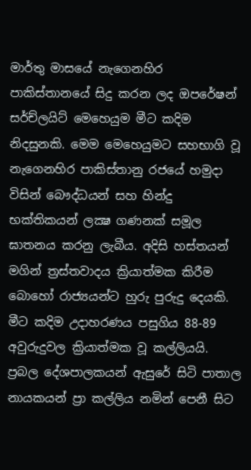මාර්තු මාසයේ නැගෙනහිර පාකිස්තානයේ සිදු කරන ලද ඔපරේෂන් සර්ච්ලයිට් මෙහෙයුම මීට කදිම නිදසුනකි. මෙම මෙහෙයුමට සහභාගි වූ නැගෙනහිර පාකිස්තානු රජයේ හමුදා විසින් බෞද්ධයන් සහ හින්දු භක්තිකයන් ලක්‍ෂ ගණනක් සමූල ඝාතනය කරනු ලැබීය. අදිසි හස්තයන් මගින් ත්‍රස්තවාදය ක්‍රියාත්මක කිරීම බොහෝ රාජ්‍යයන්ට හුරු පුරුදු දෙයකි. මීට කදිම උදාහරණය පසුගිය 88-89 අවුරුදුවල ක්‍රියාත්මක වූ කල්ලියයි. ප්‍රබල දේශපාලකයන් ඇසුරේ සිටි පාතාල නායකයන් ප්‍රා කල්ලිය නමින් පෙනී සිට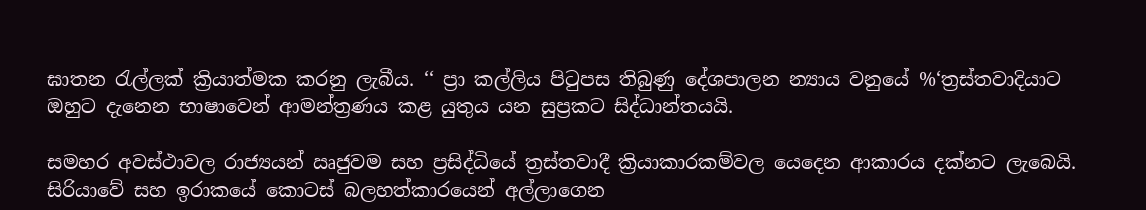ඝාතන රැල්ලක් ක්‍රියාත්මක කරනු ලැබීය. ‘‘ ප්‍රා කල්ලිය පිටුපස තිබුණු දේශපාලන න්‍යාය වනුයේ %‘ත්‍රස්තවාදියාට ඔහුට දැනෙන භාෂාවෙන් ආමන්ත්‍රණය කළ යුතුය යන සුප්‍රකට සිද්ධාන්තයයි.

සමහර අවස්ථාවල රාජ්‍යයන් ඍජුවම සහ ප්‍රසිද්ධියේ ත්‍රස්තවාදී ක්‍රියාකාරකම්වල යෙදෙන ආකාරය දක්නට ලැබෙයි. සිරියාවේ සහ ඉරාකයේ කොටස් බලහත්කාරයෙන් අල්ලාගෙන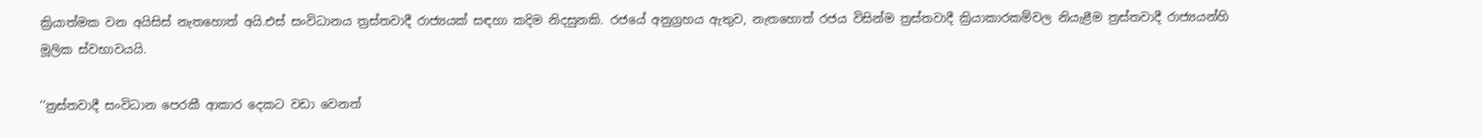ක්‍රියාත්මක වන අයිසිස් නැතහොත් අයි.එස් සංවිධානය ත්‍රස්තවාදී රාජ්‍යයක් සඳහා කදිම නිදසුනකි. රජයේ අනුග්‍රහය ඇතුව, නැතහොත් රජය විසින්ම ත්‍රස්තවාදී ක්‍රියාකාරකම්වල නියැළීම ත්‍රස්තවාදී රාජ්‍යයන්හි මූලික ස්වභාවයයි.

‘‘ත්‍රස්තවාදී සංවිධාන පෙරකී ආකාර දෙකට වඩා වෙනත්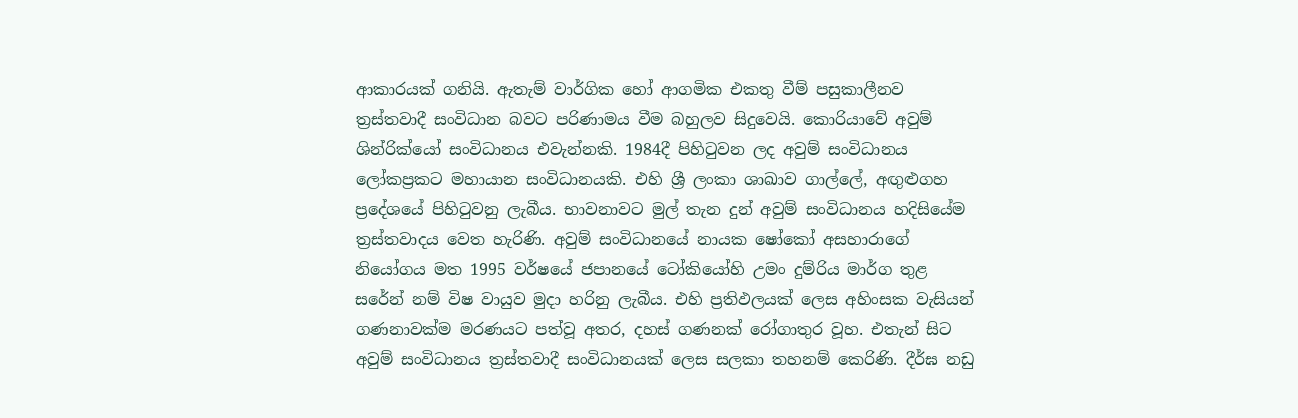ආකාරයක් ගනියි. ඇතැම් වාර්ගික හෝ ආගමික එකතු වීම් පසුකාලීනව ත්‍රස්තවාදී සංවිධාන බවට පරිණාමය වීම බහුලව සිදුවෙයි. කොරියාවේ අවුම් ශින්රික්යෝ සංවිධානය එවැන්නකි. 1984දී පිහිටුවන ලද අවුම් සංවිධානය ලෝකප්‍රකට මහායාන සංවිධානයකි. එහි ශ්‍රී ලංකා ශාඛාව ගාල්ලේ, අඟුළුගහ ප්‍රදේශයේ පිහිටුවනු ලැබීය. භාවනාවට මුල් තැන දුන් අවුම් සංවිධානය හදිසියේම ත්‍රස්තවාදය වෙත හැරිණි. අවුම් සංවිධානයේ නායක ෂෝකෝ අසහාරාගේ නියෝගය මත 1995 වර්ෂයේ ජපානයේ ටෝකියෝහි උමං දුම්රිය මාර්ග තුළ සරේන් නම් විෂ වායුව මුදා හරිනු ලැබීය. එහි ප්‍රතිඵලයක් ලෙස අහිංසක වැසියන් ගණනාවක්ම මරණයට පත්වූ අතර, දහස් ගණනක් රෝගාතුර වූහ. එතැන් සිට අවුම් සංවිධානය ත්‍රස්තවාදී සංවිධානයක් ලෙස සලකා තහනම් කෙරිණි. දීර්ඝ නඩු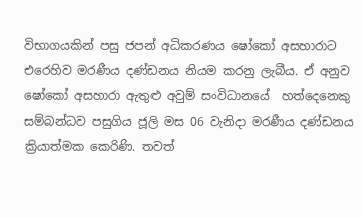විභාගයකින් පසු ජපන් අධිකරණය ෂෝකෝ අසහාරාට එරෙහිව මරණීය දණ්ඩනය නියම කරනු ලැබීය. ඒ අනුව ෂෝකෝ අසහාරා ඇතුළු අවුම් සංවිධානයේ  හත්දෙනෙකු සම්බන්ධව පසුගිය ජූලි මස 06 වැනිදා මරණීය දණ්ඩනය ක්‍රියාත්මක කෙරිණි. තවත්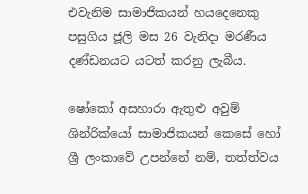එවැනිම සාමාජිකයන් හයදෙනෙකු පසුගිය ජූලි මස 26 වැනිදා මරණීය දණ්ඩනයට යටත් කරනු ලැබීය.

ෂෝකෝ අසහාරා ඇතුළු අවුම් ශින්රික්යෝ සාමාජිකයන් කෙසේ හෝ ශ්‍රී ලංකාවේ උපන්නේ නම්, තත්ත්වය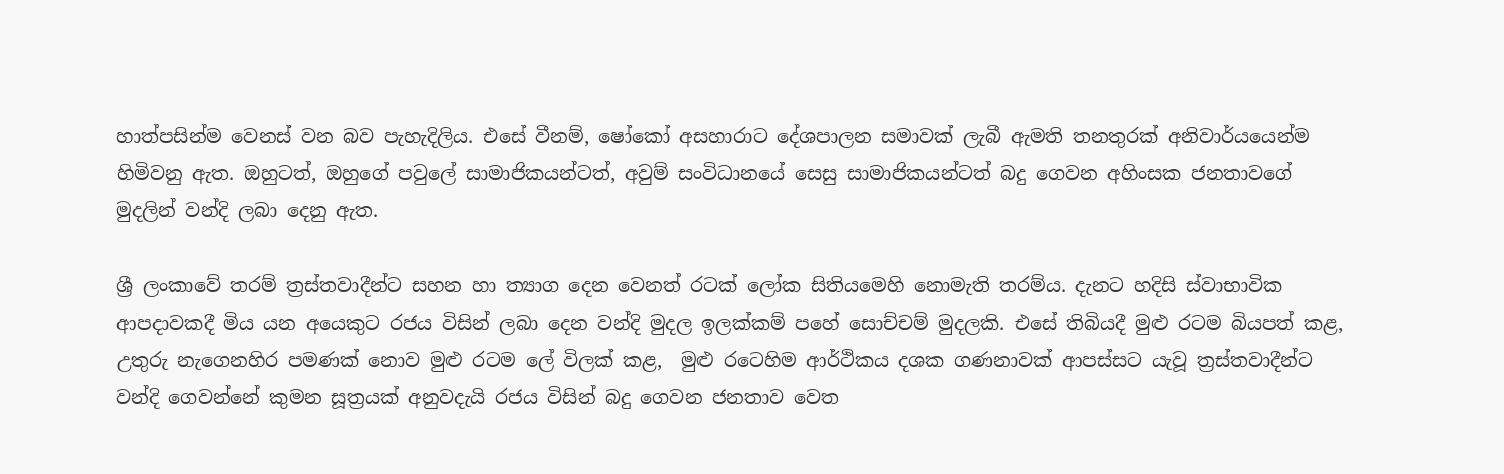හාත්පසින්ම වෙනස් වන බව පැහැදිලිය. එසේ වීනම්, ෂෝකෝ අසහාරාට දේශපාලන සමාවක් ලැබී ඇමති තනතුරක් අනිවාර්යයෙන්ම හිමිවනු ඇත. ඔහුටත්, ඔහුගේ පවුලේ සාමාජිකයන්ටත්, අවුම් සංවිධානයේ සෙසු සාමාජිකයන්ටත් බදු ගෙවන අහිංසක ජනතාවගේ මුදලින් වන්දි ලබා දෙනු ඇත.

ශ්‍රී ලංකාවේ තරම් ත්‍රස්තවාදීන්ට සහන හා ත්‍යාග දෙන වෙනත් රටක් ලෝක සිතියමෙහි නොමැති තරම්ය. දැනට හදිසි ස්වාභාවික ආපදාවකදී මිය යන අයෙකුට රජය විසින් ලබා දෙන වන්දි මුදල ඉලක්කම් පහේ සොච්චම් මුදලකි. එසේ තිබියදී මුළු රටම බියපත් කළ, උතුරු නැගෙනහිර පමණක් නොව මුළු රටම ලේ විලක් කළ,  මුළු රටෙහිම ආර්ථිකය දශක ගණනාවක් ආපස්සට යැවූ ත්‍රස්තවාදීන්ට වන්දි ගෙවන්නේ කුමන සූත්‍රයක් අනුවදැයි රජය විසින් බදු ගෙවන ජනතාව වෙත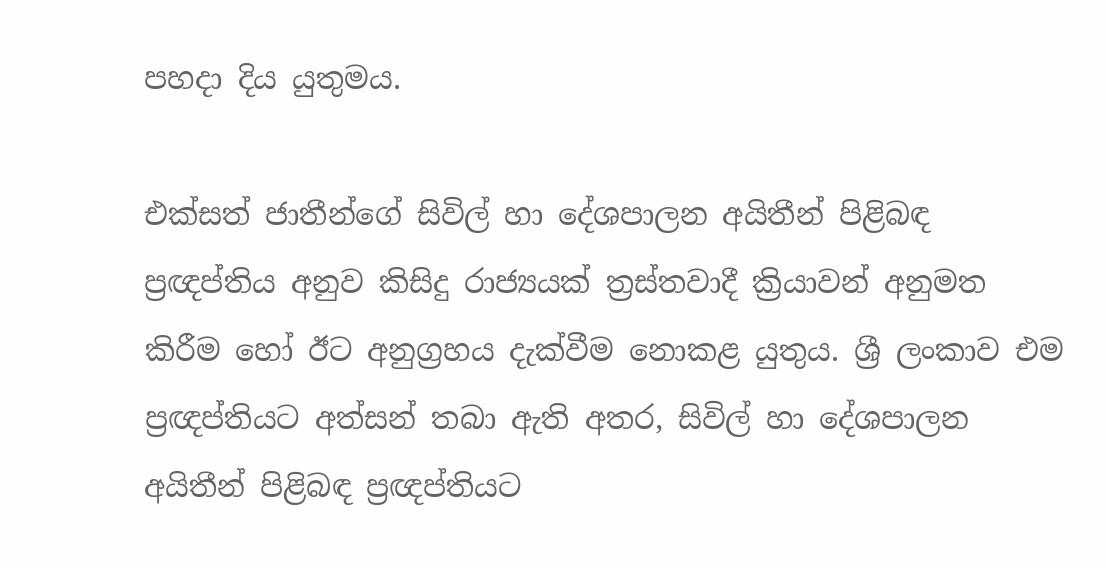පහදා දිය යුතුමය.

එක්සත් ජාතීන්ගේ සිවිල් හා දේශපාලන අයිතීන් පිළිබඳ ප්‍රඥප්තිය අනුව කිසිදු රාජ්‍යයක් ත්‍රස්තවාදී ක්‍රියාවන් අනුමත කිරීම හෝ ඊට අනුග්‍රහය දැක්වීම නොකළ යුතුය. ශ්‍රී ලංකාව එම ප්‍රඥප්තියට අත්සන් තබා ඇති අතර, සිවිල් හා දේශපාලන අයිතීන් පිළිබඳ ප්‍රඥප්තියට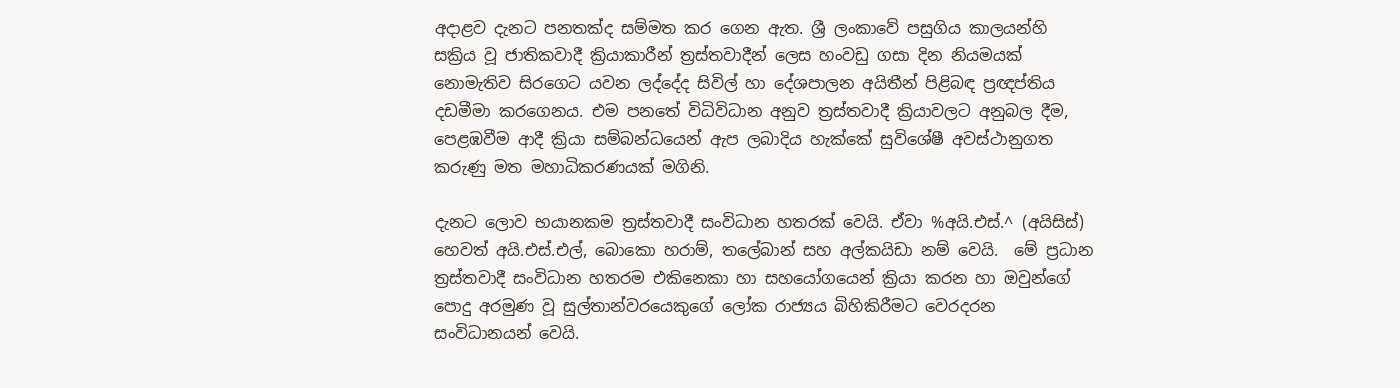අදාළව දැනට පනතක්ද සම්මත කර ගෙන ඇත. ශ්‍රී ලංකාවේ පසුගිය කාලයන්හි සක්‍රිය වූ ජාතිකවාදී ක්‍රියාකාරීන් ත්‍රස්තවාදීන් ලෙස හංවඩු ගසා දින නියමයක් නොමැතිව සිරගෙට යවන ලද්දේද සිවිල් හා දේශපාලන අයිතීන් පිළිබඳ ප්‍රඥප්තිය දඩමීමා කරගෙනය. එම පනතේ විධිවිධාන අනුව ත්‍රස්තවාදී ක්‍රියාවලට අනුබල දීම, පෙළඹවීම ආදී ක්‍රියා සම්බන්ධයෙන් ඇප ලබාදිය හැක්කේ සුවිශේෂී අවස්ථානුගත කරුණු මත මහාධිකරණයක් මගිනි.

දැනට ලොව භයානකම ත්‍රස්තවාදී සංවිධාන හතරක් වෙයි. ඒවා %අයි.එස්.^ (අයිසිස්) හෙවත් අයි.එස්.එල්, බොකො හරාම්, තලේබාන් සහ අල්කයිඩා නම් වෙයි.  මේ ප්‍රධාන ත්‍රස්තවාදී සංවිධාන හතරම එකිනෙකා හා සහයෝගයෙන් ක්‍රියා කරන හා ඔවුන්ගේ පොදු අරමුණ වූ සුල්තාන්වරයෙකුගේ ලෝක රාජ්‍යය බිහිකිරීමට වෙරදරන සංවිධානයන් වෙයි.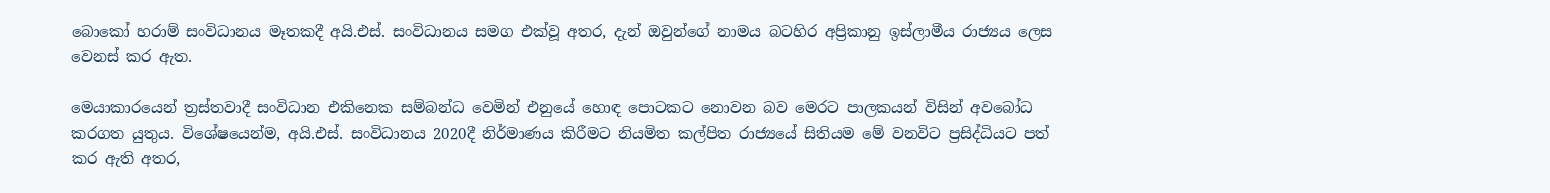බොකෝ හරාම් සංවිධානය මෑතකදී අයි.එස්. සංවිධානය සමග එක්වූ අතර, දැන් ඔවුන්ගේ නාමය බටහිර අප්‍රිකානු ඉස්ලාමීය රාජ්‍යය ලෙස වෙනස් කර ඇත.

මෙයාකාරයෙන් ත්‍රස්තවාදී සංවිධාන එකිනෙක සම්බන්ධ වෙමින් එනුයේ හොඳ පොටකට නොවන බව මෙරට පාලකයන් විසින් අවබෝධ කරගත යුතුය. විශේෂයෙන්ම, අයි.එස්. සංවිධානය 2020දී නිර්මාණය කිරීමට නියමිත කල්පිත රාජ්‍යයේ සිතියම මේ වනවිට ප්‍රසිද්ධියට පත් කර ඇති අතර,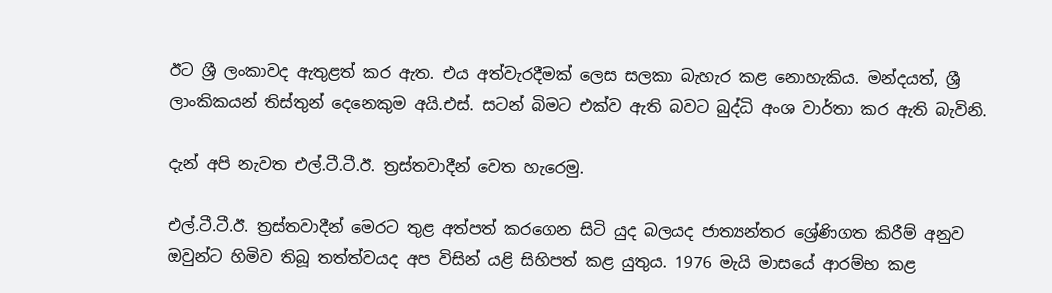ඊට ශ්‍රී ලංකාවද ඇතුළත් කර ඇත. එය අත්වැරදීමක් ලෙස සලකා බැහැර කළ නොහැකිය. මන්දයත්, ශ්‍රී ලාංකිකයන් තිස්තුන් දෙනෙකුම අයි.එස්. සටන් බිමට එක්ව ඇති බවට බුද්ධි අංශ වාර්තා කර ඇති බැවිනි.

දැන් අපි නැවත එල්.ටී.ටී.ඊ. ත්‍රස්තවාදීන් වෙත හැරෙමු.

එල්.ටී.ටී.ඊ. ත්‍රස්තවාදීන් මෙරට තුළ අත්පත් කරගෙන සිටි යුද බලයද ජාත්‍යන්තර ශ්‍රේණිගත කිරීම් අනුව ඔවුන්ට හිමිව තිබූ තත්ත්වයද අප විසින් යළි සිහිපත් කළ යුතුය. 1976 මැයි මාසයේ ආරම්භ කළ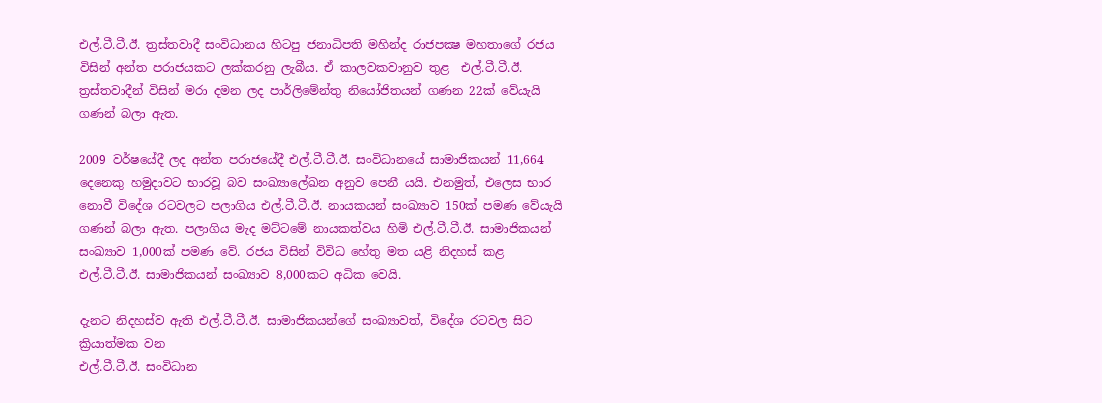එල්.ටී.ටී.ඊ. ත්‍රස්තවාදී සංවිධානය හිටපු ජනාධිපති මහින්ද රාජපක්‍ෂ මහතාගේ රජය විසින් අන්ත පරාජයකට ලක්කරනු ලැබීය. ඒ කාලවකවානුව තුළ  එල්.ටී.ටී.ඊ. ත්‍රස්තවාදීන් විසින් මරා දමන ලද පාර්ලිමේන්තු නියෝජිතයන් ගණන 22ක් වේයැයි ගණන් බලා ඇත.

2009 වර්ෂයේදී ලද අන්ත පරාජයේදී එල්.ටී.ටී.ඊ. සංවිධානයේ සාමාජිකයන් 11,664 දෙනෙකු හමුදාවට භාරවූ බව සංඛ්‍යාලේඛන අනුව පෙනී යයි. එනමුත්, එලෙස භාර නොවී විදේශ රටවලට පලාගිය එල්.ටී.ටී.ඊ. නායකයන් සංඛ්‍යාව 150ක් පමණ වේයැයි ගණන් බලා ඇත. පලාගිය මැද මට්ටමේ නායකත්වය හිමි එල්.ටී.ටී.ඊ. සාමාජිකයන් සංඛ්‍යාව 1,000ක් පමණ වේ. රජය විසින් විවිධ හේතු මත යළි නිදහස් කළ එල්.ටී.ටී.ඊ. සාමාජිකයන් සංඛ්‍යාව 8,000කට අධික වෙයි.

දැනට නිදහස්ව ඇති එල්.ටී.ටී.ඊ. සාමාජිකයන්ගේ සංඛ්‍යාවත්, විදේශ රටවල සිට ක්‍රියාත්මක වන
එල්.ටී.ටී.ඊ. සංවිධාන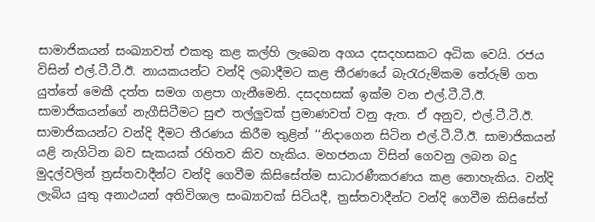සාමාජිකයන් සංඛ්‍යාවත් එකතු කළ කල්හි ලැබෙන අගය දසදහසකට අධික වෙයි. රජය විසින් එල්.ටී.ටී.ඊ. නායකයන්ට වන්දි ලබාදීමට කළ තීරණයේ බැරැරුම්කම තේරුම් ගත යුත්තේ මෙකී දත්ත සමග ගළපා ගැනීමෙනි. දසදහසක් ඉක්ම වන එල්.ටී.ටී.ඊ. සාමාජිකයන්ගේ නැගීසිටීමට සුළු තල්ලුවක් ප්‍රමාණවත් වනු ඇත. ඒ අනුව, එල්.ටී.ටී.ඊ. සාමාජිකයන්ට වන්දි දීමට තීරණය කිරීම තුළින් ‘‘නිදාගෙන සිටින එල්.ටී.ටී.ඊ. සාමාජිකයන් යළි නැගිටින බව සැකයක් රහිතව කිව හැකිය. මහජනයා විසින් ගෙවනු ලබන බදු මුදල්වලින් ත්‍රස්තවාදීන්ට වන්දි ගෙවීම කිසිසේත්ම සාධාරණීකරණය කළ නොහැකිය. වන්දි ලැබිය යුතු අනාථයන් අතිවිශාල සංඛ්‍යාවක් සිටියදී, ත්‍රස්තවාදීන්ට වන්දි ගෙවීම කිසිසේත්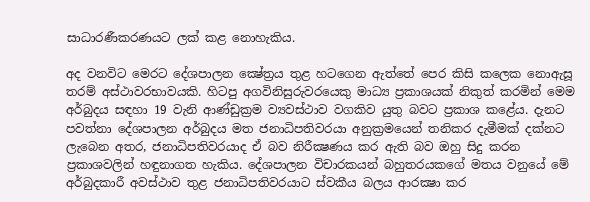සාධාරණීකරණයට ලක් කළ නොහැකිය.

අද වනවිට මෙරට දේශපාලන ක්‍ෂේත්‍රය තුළ හටගෙන ඇත්තේ පෙර කිසි කලෙක නොඇසූ තරම් අස්ථාවරභාවයකි. හිටපු අගවිනිසුරුවරයෙකු මාධ්‍ය ප්‍රකාශයක් නිකුත් කරමින් මෙම අර්බුදය සඳහා 19 වැනි ආණ්ඩුක්‍රම ව්‍යවස්ථාව වගකිව යුතු බවට ප්‍රකාශ කළේය. දැනට පවත්නා දේශපාලන අර්බුදය මත ජනාධිපතිවරයා අනුක්‍රමයෙන් තනිකර දැමීමක් දක්නට ලැබෙන අතර, ජනාධිපතිවරයාද ඒ බව නිරීක්‍ෂණය කර ඇති බව ඔහු සිදු කරන ප්‍රකාශවලින් හඳුනාගත හැකිය. දේශපාලන විචාරකයන් බහුතරයකගේ මතය වනුයේ මේ අර්බුදකාරී අවස්ථාව තුළ ජනාධිපතිවරයාට ස්වකීය බලය ආරක්‍ෂා කර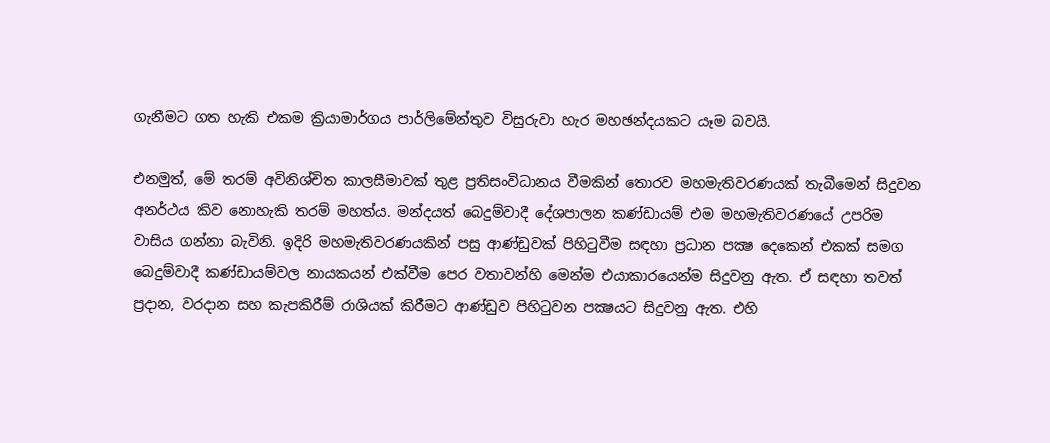ගැනීමට ගත හැකි එකම ක්‍රියාමාර්ගය පාර්ලිමේන්තුව විසුරුවා හැර මහඡන්දයකට යෑම බවයි.

එනමුත්, මේ තරම් අවිනිශ්චිත කාලසීමාවක් තුළ ප්‍රතිසංවිධානය වීමකින් තොරව මහමැතිවරණයක් තැබීමෙන් සිදුවන අනර්ථය කිව නොහැකි තරම් මහත්ය. මන්දයත් බෙදුම්වාදී දේශපාලන කණ්ඩායම් එම මහමැතිවරණයේ උපරිම වාසිය ගන්නා බැවිනි. ඉදිරි මහමැතිවරණයකින් පසු ආණ්ඩුවක් පිහිටුවීම සඳහා ප්‍රධාන පක්‍ෂ දෙකෙන් එකක් සමග බෙදුම්වාදී කණ්ඩායම්වල නායකයන් එක්වීම පෙර වතාවන්හි මෙන්ම එයාකාරයෙන්ම සිදුවනු ඇත. ඒ සඳහා තවත් ප්‍රදාන, වරදාන සහ කැපකිරීම් රාශියක් කිරීමට ආණ්ඩුව පිහිටුවන පක්‍ෂයට සිදුවනු ඇත. එහි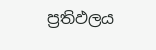ප්‍රතිඵලය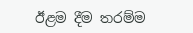ඊළම දීම තරම්ම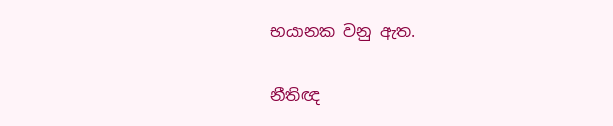භයානක වනු ඇත.

නීතිඥ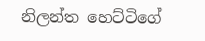නිලන්ත හෙට්ටිගේ‍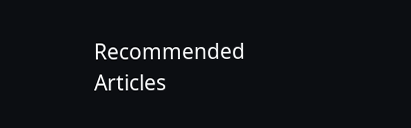Recommended Articles